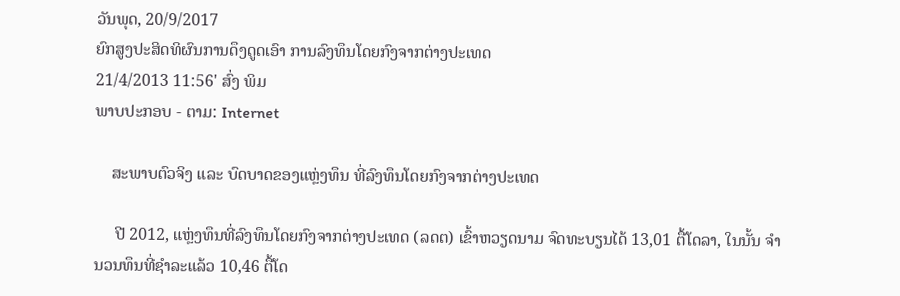ວັນພຸດ, 20/9/2017
ຍົກສູງປະສິດທິຜົນການດຶງດູດເອົາ ການລົງທຶນໂດຍກົງຈາກຕ່າງປະເທດ
21/4/2013 11:56' ສົ່ງ ພິມ
ພາບປະກອບ - ຕາມ: Internet

    ສະພາບຕົວຈິງ ແລະ ບົດບາດຂອງແຫຼ່ງທຶນ ທີ່ລົງທຶນໂດຍກົງຈາກຕ່າງປະເທດ

     ປີ 2012, ແຫຼ່ງທຶນທີ່ລົງທຶນໂດຍກົງຈາກຕ່າງປະເທດ (ລດຕ) ເຂົ້າຫວຽດນາມ ຈົດທະບຽນໄດ້ 13,01 ຕື້ໂດລາ, ໃນນັ້ນ ຈຳນວນທຶນທີ່ຊຳລະແລ້ວ 10,46 ຕື້ໂດ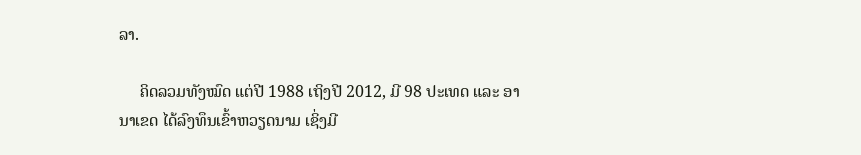ລາ.

     ຄິດລວມທັງໝົດ ແຕ່ປີ 1988 ເຖິງປີ 2012, ມີ 98 ປະເທດ ແລະ ອານາເຂດ ໄດ້ລົງທຶນເຂົ້າຫວຽດນາມ ເຊິ່ງມີ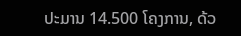ປະມານ 14.500 ໂຄງການ, ດ້ວ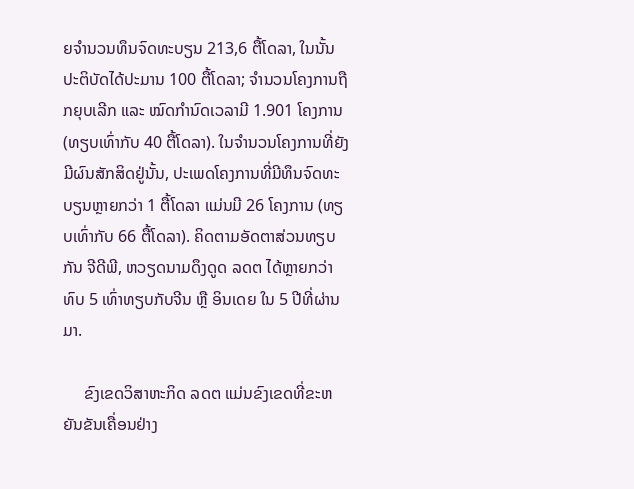ຍຈຳນວນທຶນຈົດທະບຽນ 213,6 ຕື້ໂດລາ, ໃນນັ້ນ ປະຕິບັດໄດ້ປະມານ 100 ຕື້ໂດລາ; ຈຳນວນໂຄງການຖືກຍຸບເລີກ ແລະ ໝົດກຳນົດເວລາມີ 1.901 ໂຄງການ (ທຽບເທົ່າກັບ 40 ຕື້ໂດລາ). ໃນຈຳນວນໂຄງການທີ່ຍັງມີຜົນສັກສິດຢູ່ນັ້ນ, ປະເພດໂຄງການທີ່ມີທຶນຈົດທະບຽນຫຼາຍກວ່າ 1 ຕື້ໂດລາ ແມ່ນມີ 26 ໂຄງການ (ທຽບເທົ່າກັບ 66 ຕື້ໂດລາ). ຄິດຕາມອັດຕາສ່ວນທຽບກັນ ຈີດີພີ, ຫວຽດນາມດຶງດູດ ລດຕ ໄດ້ຫຼາຍກວ່າທົບ 5 ເທົ່າທຽບກັບຈີນ ຫຼື ອິນເດຍ ໃນ 5 ປີທີ່ຜ່ານມາ.

     ຂົງເຂດວິສາຫະກິດ ລດຕ ແມ່ນຂົງເຂດທີ່ຂະຫຍັນຂັນເຄື່ອນຢ່າງ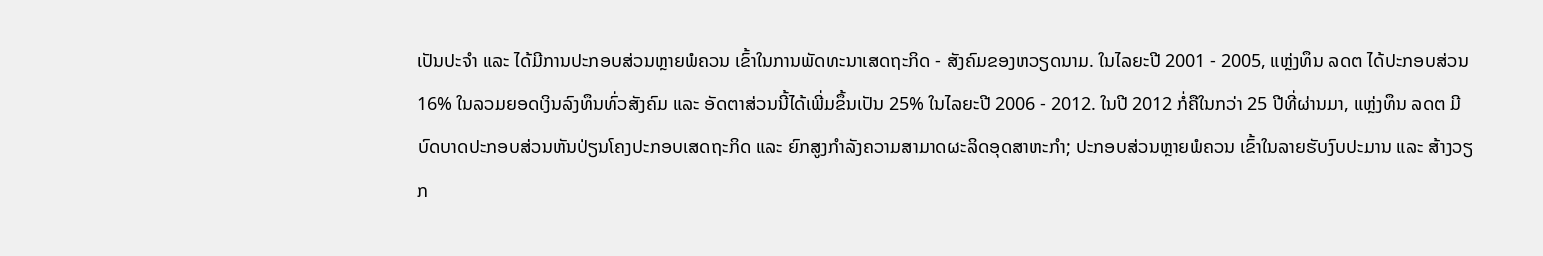ເປັນປະຈຳ ແລະ ໄດ້ມີການປະກອບສ່ວນຫຼາຍພໍຄວນ ເຂົ້າໃນການພັດທະນາເສດຖະກິດ - ສັງຄົມຂອງຫວຽດນາມ. ໃນໄລຍະປີ 2001 - 2005, ແຫຼ່ງທຶນ ລດຕ ໄດ້ປະກອບສ່ວນ 16% ໃນລວມຍອດເງິນລົງທຶນທົ່ວສັງຄົມ ແລະ ອັດຕາສ່ວນນີ້ໄດ້ເພີ່ມຂຶ້ນເປັນ 25% ໃນໄລຍະປີ 2006 - 2012. ໃນປີ 2012 ກໍ່ຄືໃນກວ່າ 25 ປີທີ່ຜ່ານມາ, ແຫຼ່ງທຶນ ລດຕ ມີບົດບາດປະກອບສ່ວນຫັນປ່ຽນໂຄງປະກອບເສດຖະກິດ ແລະ ຍົກສູງກຳລັງຄວາມສາມາດຜະລິດອຸດສາຫະກຳ; ປະກອບສ່ວນຫຼາຍພໍຄວນ ເຂົ້າໃນລາຍຮັບງົບປະມານ ແລະ ສ້າງວຽກ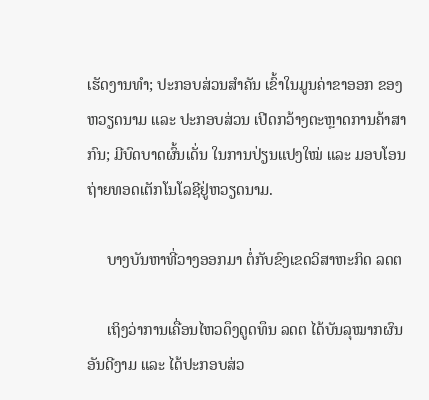ເຮັດງານທຳ; ປະກອບສ່ວນສຳຄັນ ເຂົ້າໃນມູນຄ່າຂາອອກ ຂອງຫວຽດນາມ ແລະ ປະກອບສ່ວນ ເປີດກວ້າງຕະຫຼາດການຄ້າສາກົນ; ມີບົດບາດຜົ້ນເດັ່ນ ໃນການປ່ຽນແປງໃໝ່ ແລະ ມອບໂອນຖ່າຍທອດເຕັກໂນໂລຊີຢູ່ຫວຽດນາມ.

     ບາງບັນຫາທີ່ວາງອອກມາ ຕໍ່ກັບຂົງເຂດວິສາຫະກິດ ລດຕ

     ເຖິງວ່າການເຄື່ອນໄຫວດຶງດູດທຶນ ລດຕ ໄດ້ບັນລຸໝາກຜົນອັນດີງາມ ແລະ ໄດ້ປະກອບສ່ວ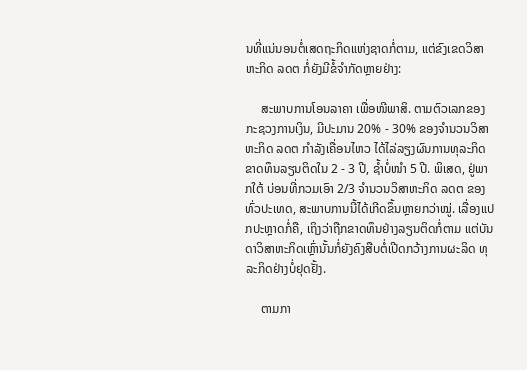ນທີ່ແນ່ນອນຕໍ່ເສດຖະກິດແຫ່ງຊາດກໍ່ຕາມ, ແຕ່ຂົງເຂດວິສາຫະກິດ ລດຕ ກໍ່ຍັງມີຂໍ້ຈຳກັດຫຼາຍຢ່າງ:

     ສະພາບການໂອນລາຄາ ເພື່ອໜີພາສິ. ຕາມຕົວເລກຂອງກະຊວງການເງິນ, ມີປະມານ 20% - 30% ຂອງຈຳນວນວິສາຫະກິດ ລດຕ ກຳລັງເຄື່ອນໄຫວ ໄດ້ໄລ່ລຽງຜົນການທຸລະກິດຂາດທຶນລຽນຕິດໃນ 2 - 3 ປີ, ຊ້ຳບໍ່ໜຳ 5 ປີ. ພິເສດ, ຢູ່ພາກໃຕ້ ບ່ອນທີ່ກວມເອົາ 2/3 ຈຳນວນວິສາຫະກິດ ລດຕ ຂອງທົ່ວປະເທດ, ສະພາບການນີ້ໄດ້ເກີດຂຶ້ນຫຼາຍກວ່າໝູ່. ເລື່ອງແປກປະຫຼາດກໍ່ຄື, ເຖິງວ່າຖືກຂາດທຶນຢ່າງລຽນຕິດກໍ່ຕາມ ແຕ່ບັນດາວິສາຫະກິດເຫຼົ່ານັ້ນກໍ່ຍັງຄົງສືບຕໍ່ເປີດກວ້າງການຜະລິດ ທຸລະກິດຢ່າງບໍ່ຢຸດຢັ້ງ.

     ຕາມກາ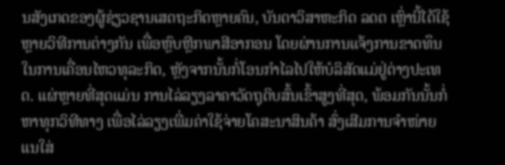ນສັງເກດຂອງຜູ້ຊ່ຽວຊານເສດຖະກິດຫຼາຍຄົນ, ບັນດາວິສາຫະກິດ ລດຕ ເຫຼົ່ານີ້ໄດ້ໃຊ້ຫຼາຍວິທີການຕ່າງກັນ ເພື່ອຫຼົບຫຼີກພາສີອາກອນ ໂດຍຜ່ານການແຈ້ງການຂາດທຶນໃນການເຄື່ອນໄຫວທຸລະກິດ, ຫຼັງຈາກນັ້ນກໍ່ໂອນກຳໄລໄປໃຫ້ບໍລິສັດແມ່ຢູ່ຕ່າງປະເທດ. ແຜ່ຫຼາຍທີ່ສຸດແມ່ນ ການໄລ່ລຽງລາຄາວັດຖຸດິບສົ້ນເຂົ້າສູງທີ່ສຸດ, ພ້ອມກັນນັ້ນກໍ່ຫາທຸກວິທີທາງ ເພື່ອໄລ່ລຽງເພີ່ມຄ່າໃຊ້ຈ່າຍໂຄສະນາສິນຄ້າ ສົ່ງເສີມການຈຳໜ່າຍ ແນໃສ່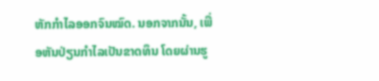ຫັກກຳໄລອອກຈົນໝົດ. ນອກຈາກນັ້ນ, ເພື່ອຫັນປ່ຽນກຳໄລເປັນຂາດທຶນ ໂດຍຜ່ານຮູ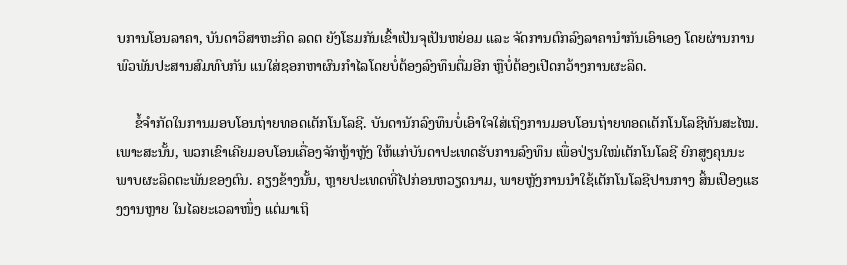ບການໂອນລາຄາ, ບັນດາວິສາຫະກິດ ລດຕ ຍັງໂຮມກັນເຂົ້າເປັນຈຸເປັນຫຍ່ອມ ແລະ ຈັດການຕົກລົງລາຄານຳກັນເອົາເອງ ໂດຍຜ່ານການພົວພັນປະສານສົມທົບກັນ ແນໃສ່ຊອກຫາຜົນກຳໄລໂດຍບໍ່ຕ້ອງລົງທຶນຕື່ມອີກ ຫຼືບໍ່ຕ້ອງເປີດກວ້າງການຜະລິດ.

     ຂໍ້ຈຳກັດໃນການມອບໂອນຖ່າຍທອດເຕັກໂນໂລຊີ. ບັນດານັກລົງທຶນບໍ່ເອົາໃຈໃສ່ເຖິງການມອບໂອນຖ່າຍທອດເຕັກໂນໂລຊີທັນສະໄໝ. ເພາະສະນັ້ນ, ພວກເຂົາເຄີຍມອບໂອນເຄື່ອງຈັກຫຼ້າຫຼັງ ໃຫ້ແກ່ບັນດາປະເທດຮັບການລົງທຶນ ເພື່ອປ່ຽນໃໝ່ເຕັກໂນໂລຊີ ຍົກສູງຄຸນນະພາບຜະລິດຕະພັນຂອງຕົນ. ຄຽງຂ້າງນັ້ນ, ຫຼາຍປະເທດທີ່ໄປກ່ອນຫວຽດນາມ, ພາຍຫຼັງການນຳໃຊ້ເຕັກໂນໂລຊີປານກາງ ສິ້ນເປືອງແຮງງານຫຼາຍ ໃນໄລຍະເວລາໜຶ່ງ ແຕ່ມາເຖິ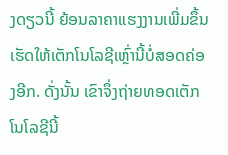ງດຽວນີ້ ຍ້ອນລາຄາແຮງງານເພີ່ມຂຶ້ນ ເຮັດໃຫ້ເຕັກໂນໂລຊີເຫຼົ່ານີ້ບໍ່ສອດຄ່ອງອີກ. ດັ່ງນັ້ນ ເຂົາຈຶ່ງຖ່າຍທອດເຕັກໂນໂລຊີນີ້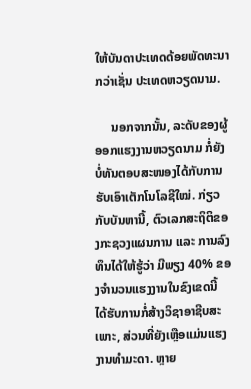ໃຫ້ບັນດາປະເທດດ້ອຍພັດທະນາກວ່າເຊັ່ນ ປະເທດຫວຽດນາມ.

     ນອກຈາກນັ້ນ, ລະດັບຂອງຜູ້ອອກແຮງງານຫວຽດນາມ ກໍ່ຍັງບໍ່ທັນຕອບສະໜອງໄດ້ກັບການຮັບເອົາເຕັກໂນໂລຊີໃໝ່. ກ່ຽວກັບບັນຫານີ້, ຕົວເລກສະຖິຕິຂອງກະຊວງແຜນການ ແລະ ການລົງທຶນໄດ້ໃຫ້ຮູ້ວ່າ ມີພຽງ 40% ຂອງຈຳນວນແຮງງານໃນຂົງເຂດນີ້ ໄດ້ຮັບການກໍ່ສ້າງວິຊາອາຊີບສະເພາະ, ສ່ວນທີ່ຍັງເຫຼືອແມ່ນແຮງງານທຳມະດາ. ຫຼາຍ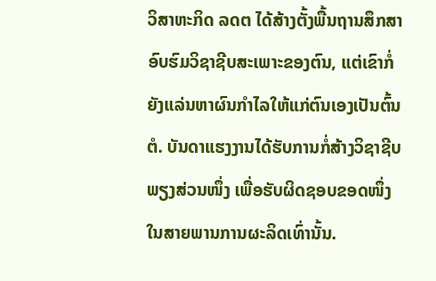ວິສາຫະກິດ ລດຕ ໄດ້ສ້າງຕັ້ງພື້ນຖານສຶກສາອົບຮົມວິຊາຊີບສະເພາະຂອງຕົນ, ແຕ່ເຂົາກໍ່ຍັງແລ່ນຫາຜົນກຳໄລໃຫ້ແກ່ຕົນເອງເປັນຕົ້ນຕໍ. ບັນດາແຮງງານໄດ້ຮັບການກໍ່ສ້າງວິຊາຊີບພຽງສ່ວນໜຶ່ງ ເພື່ອຮັບຜິດຊອບຂອດໜຶ່ງ ໃນສາຍພານການຜະລິດເທົ່ານັ້ນ.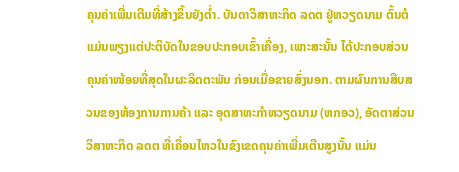ຄຸນຄ່າເພີ່ມເຕີມທີ່ສ້າງຂຶ້ນຍັງຕ່ຳ. ບັນດາວິສາຫະກິດ ລດຕ ຢູ່ຫວຽດນາມ ຕົ້ນຕໍແມ່ນພຽງແຕ່ປະຕິບັດໃນຂອບປະກອບເຂົ້າເຄື່ອງ, ເພາະສະນັ້ນ ໄດ້ປະກອບສ່ວນຄຸນຄ່າໜ້ອຍທີ່ສຸດໃນຜະລິດຕະພັນ ກ່ອນເມື່ອຂາຍສົ່ງນອກ. ຕາມຜົນການສືບສວນຂອງຫ້ອງການການຄ້າ ແລະ ອຸດສາຫະກຳຫວຽດນາມ (ຫກອວ), ອັດຕາສ່ວນວິສາຫະກິດ ລດຕ ທີ່ເຄື່ອນໄຫວໃນຂົງເຂດຄຸນຄ່າເພີ່ມເຕີນສູງນັ້ນ ແມ່ນ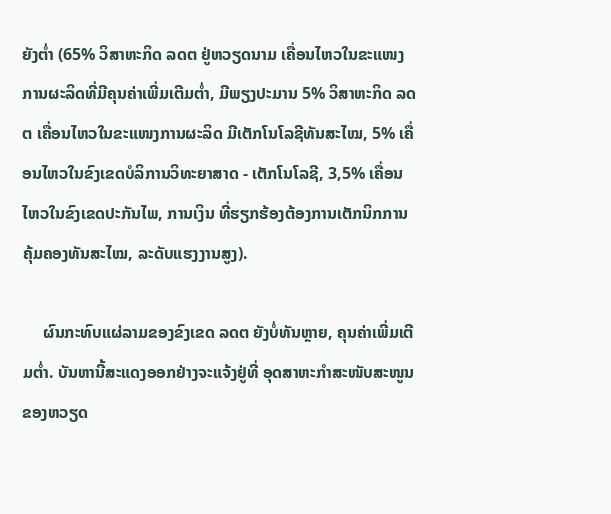ຍັງຕ່ຳ (65% ວິສາຫະກິດ ລດຕ ຢູ່ຫວຽດນາມ ເຄື່ອນໄຫວໃນຂະແໜງການຜະລິດທີ່ມີຄຸນຄ່າເພີ່ມເຕີມຕ່ຳ, ມີພຽງປະມານ 5% ວິສາຫະກິດ ລດຕ ເຄື່ອນໄຫວໃນຂະແໜງການຜະລິດ ມີເຕັກໂນໂລຊີທັນສະໄໝ, 5% ເຄື່ອນໄຫວໃນຂົງເຂດບໍລິການວິທະຍາສາດ - ເຕັກໂນໂລຊີ, 3,5% ເຄື່ອນໄຫວໃນຂົງເຂດປະກັນໄພ, ການເງິນ ທີ່ຮຽກຮ້ອງຕ້ອງການເຕັກນິກການຄຸ້ມຄອງທັນສະໄໝ, ລະດັບແຮງງານສູງ).

     ຜົນກະທົບແຜ່ລາມຂອງຂົງເຂດ ລດຕ ຍັງບໍ່ທັນຫຼາຍ, ຄຸນຄ່າເພີ່ມເຕີມຕ່ຳ. ບັນຫານີ້ສະແດງອອກຢ່າງຈະແຈ້ງຢູ່ທີ່ ອຸດສາຫະກຳສະໜັບສະໜູນຂອງຫວຽດ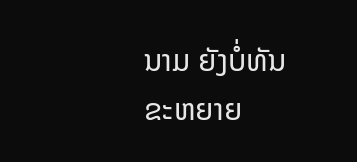ນາມ ຍັງບໍ່ທັນຂະຫຍາຍ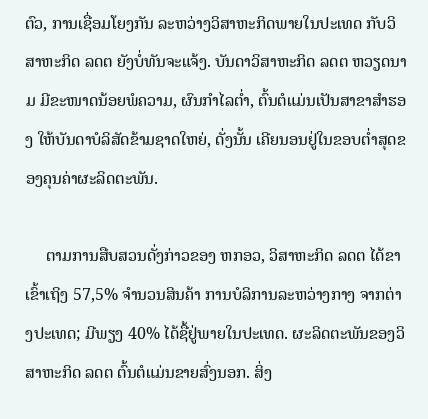ຕົວ, ການເຊື່ອມໂຍງກັນ ລະຫວ່າງວິສາຫະກິດພາຍໃນປະເທດ ກັບວິສາຫະກິດ ລດຕ ຍັງບໍ່ທັນຈະແຈ້ງ. ບັນດາວິສາຫະກິດ ລດຕ ຫວຽດນາມ ມີຂະໜາດນ້ອຍພໍຄວາມ, ຜົນກຳໄລຕ່ຳ, ຕົ້ນຕໍແມ່ນເປັນສາຂາສຳຮອງ ໃຫ້ບັນດາບໍລິສັດຂ້າມຊາດໃຫຍ່, ດັ່ງນັ້ນ ເຄີຍນອນຢູ່ໃນຂອບຕ່ຳສຸດຂອງຄຸນຄ່າຜະລິດຕະພັນ.

     ຕາມການສືບສວນດັ່ງກ່າວຂອງ ຫກອວ, ວິສາຫະກິດ ລດຕ ໄດ້ຂາເຂົ້າເຖິງ 57,5% ຈຳນວນສິນຄ້າ ການບໍລິການລະຫວ່າງກາງ ຈາກຕ່າງປະເທດ; ມີພຽງ 40% ໄດ້ຊື້ຢູ່ພາຍໃນປະເທດ. ຜະລິດຕະພັນຂອງວິສາຫະກິດ ລດຕ ຕົ້ນຕໍແມ່ນຂາຍສົ່ງນອກ. ສິ່ງ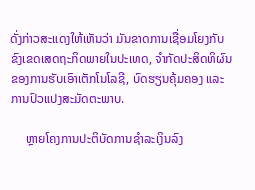ດັ່ງກ່າວສະແດງໃຫ້ເຫັນວ່າ ມັນຂາດການເຊື່ອມໂຍງກັບຂົງເຂດເສດຖະກິດພາຍໃນປະເທດ, ຈຳກັດປະສິດທິຜົນ ຂອງການຮັບເອົາເຕັກໂນໂລຊີ, ບົດຮຽນຄຸ້ມຄອງ ແລະ ການປົວແປງສະມັດຕະພາບ.

     ຫຼາຍໂຄງການປະຕິບັດການຊຳລະເງິນລົງ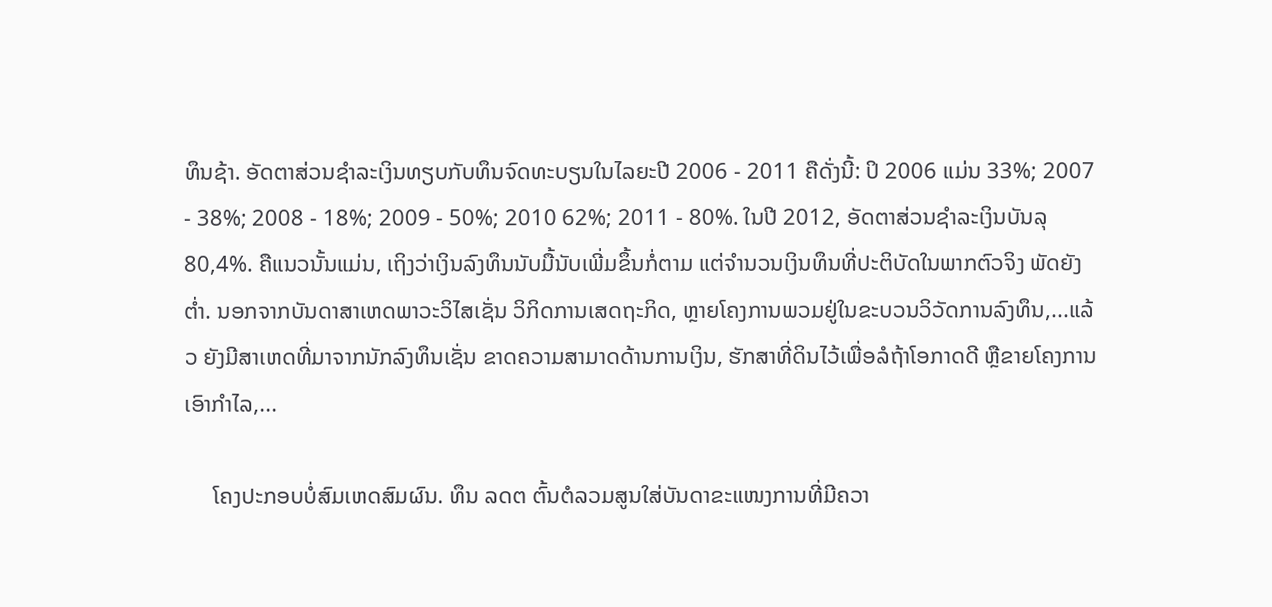ທຶນຊ້າ. ອັດຕາສ່ວນຊຳລະເງິນທຽບກັບທຶນຈົດທະບຽນໃນໄລຍະປີ 2006 - 2011 ຄືດັ່ງນີ້: ປິ 2006 ແມ່ນ 33%; 2007 - 38%; 2008 - 18%; 2009 - 50%; 2010 62%; 2011 - 80%. ໃນປີ 2012, ອັດຕາສ່ວນຊຳລະເງິນບັນລຸ 80,4%. ຄືແນວນັ້ນແມ່ນ, ເຖິງວ່າເງິນລົງທຶນນັບມື້ນັບເພີ່ມຂຶ້ນກໍ່ຕາມ ແຕ່ຈຳນວນເງິນທຶນທີ່ປະຕິບັດໃນພາກຕົວຈິງ ພັດຍັງຕ່ຳ. ນອກຈາກບັນດາສາເຫດພາວະວິໄສເຊັ່ນ ວິກິດການເສດຖະກິດ, ຫຼາຍໂຄງການພວມຢູ່ໃນຂະບວນວິວັດການລົງທຶນ,...ແລ້ວ ຍັງມີສາເຫດທີ່ມາຈາກນັກລົງທຶນເຊັ່ນ ຂາດຄວາມສາມາດດ້ານການເງິນ, ຮັກສາທີ່ດິນໄວ້ເພື່ອລໍຖ້າໂອກາດດີ ຫຼືຂາຍໂຄງການເອົາກຳໄລ,...

     ໂຄງປະກອບບໍ່ສົມເຫດສົມຜົນ. ທຶນ ລດຕ ຕົ້ນຕໍລວມສູນໃສ່ບັນດາຂະແໜງການທີ່ມີຄວາ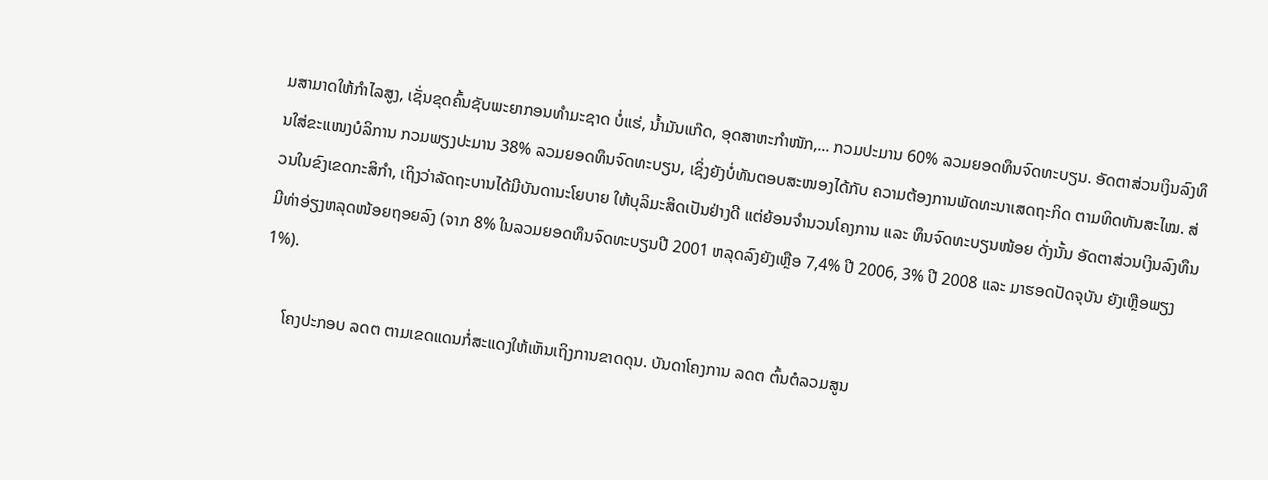ມສາມາດໃຫ້ກຳໄລສູງ, ເຊັ່ນຂຸດຄົ້ນຊັບພະຍາກອນທຳມະຊາດ ບໍ່ແຮ່, ນ້ຳມັນແກ໊ດ, ອຸດສາຫະກຳໜັກ,... ກວມປະມານ 60% ລວມຍອດທຶນຈົດທະບຽນ. ອັດຕາສ່ວນເງິນລົງທຶນໃສ່ຂະແໜງບໍລິການ ກວມພຽງປະມານ 38% ລວມຍອດທຶນຈົດທະບຽນ, ເຊິ່ງຍັງບໍ່ທັນຕອບສະໜອງໄດ້ກັບ ຄວາມຕ້ອງການພັດທະນາເສດຖະກິດ ຕາມທິດທັນສະໄໝ. ສ່ວນໃນຂົງເຂດກະສິກຳ, ເຖິງວ່າລັດຖະບານໄດ້ມີບັນດານະໂຍບາຍ ໃຫ້ບຸລິມະສິດເປັນຢ່າງດີ ແຕ່ຍ້ອນຈຳນວນໂຄງການ ແລະ ທຶນຈົດທະບຽນໜ້ອຍ ດັ່ງນັ້ນ ອັດຕາສ່ວນເງິນລົງທຶນ ມີທ່າອ່ຽງຫລຸດໜ້ອຍຖອຍລົງ (ຈາກ 8% ໃນລວມຍອດທຶນຈົດທະບຽນປີ 2001 ຫລຸດລົງຍັງເຫຼືອ 7,4% ປີ 2006, 3% ປີ 2008 ແລະ ມາຮອດປັດຈຸບັນ ຍັງເຫຼືອພຽງ 1%).

     ໂຄງປະກອບ ລດຕ ຕາມເຂດແດນກໍ່ສະແດງໃຫ້ເຫັນເຖິງການຂາດດຸນ. ບັນດາໂຄງການ ລດຕ ຕົ້ນຕໍລວມສູນ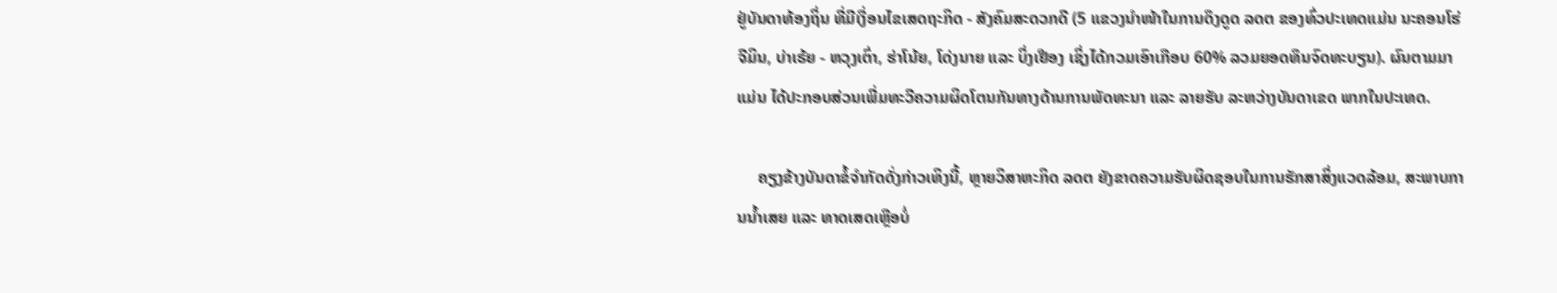ຢູ່ບັນດາທ້ອງຖິ່ນ ທີ່ມີເງື່ອນໄຂເສດຖະກິດ - ສັງຄົມສະດວກດີ (5 ແຂວງນຳໜ້າໃນການດຶງດູດ ລດຕ ຂອງທົ່ວປະເທດແມ່ນ ນະຄອນໂຮ່ຈີມິນ, ບ່າເຣ້ຍ - ຫວຸງເຕົ່າ, ຮ່າໂນ້ຍ, ໂດ່ງນາຍ ແລະ ບິ່ງເຢືອງ ເຊິ່ງໄດ້ກວມເອົາເກືອບ 60% ລວມຍອດທຶນຈົດທະບຽນ). ຜົນຕາມມາແມ່ນ ໄດ້ປະກອບສ່ວນເພີ່ມທະວີຄວາມຜິດໂຕນກັນທາງດ້ານການພັດທະນາ ແລະ ລາຍຮັບ ລະຫວ່າງບັນດາເຂດ ພາກໃນປະເທດ.

     ຄຽງຂ້າງບັນດາຂໍ້ຈຳກັດດັ່ງກ່າວເທິງນີ້, ຫຼາຍວິສາຫະກິດ ລດຕ ຍັງຂາດຄວາມຮັບຜິດຊອບໃນການຮັກສາສິ່ງແວດລ້ອມ, ສະພາບການນ້ຳເສຍ ແລະ ທາດເສດເຫຼືອບໍ່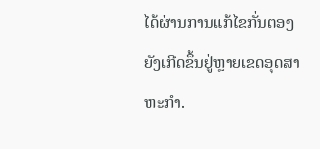ໄດ້ຜ່ານການແກ້ໄຂກັ່ນຕອງ ຍັງເກີດຂຶ້ນຢູ່ຫຼາຍເຂດອຸດສາຫະກຳ.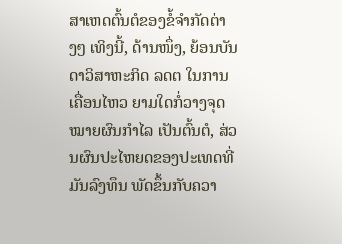ສາເຫດຕົ້ນຕໍຂອງຂໍ້ຈຳກັດຕ່າງໆ ເທິງນີ້, ດ້ານໜຶ່ງ, ຍ້ອນບັນດາວິສາຫະກິດ ລດຕ ໃນການເຄື່ອນໄຫວ ຍາມໃດກໍ່ວາງຈຸດໝາຍຜົນກຳໄລ ເປັນຕົ້ນຕໍ, ສ່ວນຜົນປະໄຫຍດຂອງປະເທດທີ່ມັນລົງທຶນ ພັດຂຶ້ນກັບຄວາ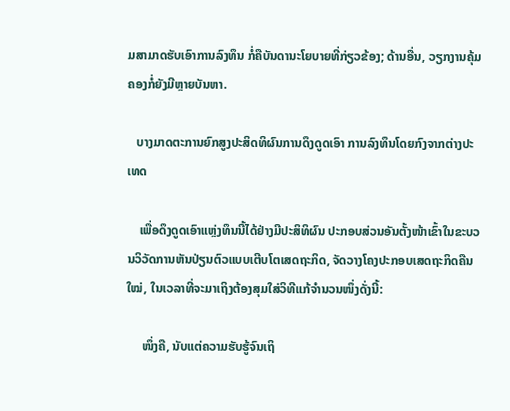ມສາມາດຮັບເອົາການລົງທຶນ ກໍ່ຄືບັນດານະໂຍບາຍທີ່ກ່ຽວຂ້ອງ; ດ້ານອື່ນ, ວຽກງານຄຸ້ມຄອງກໍ່ຍັງມີຫຼາຍບັນຫາ.

   ບາງມາດຕະການຍົກສູງປະສິດທິຜົນການດຶງດູດເອົາ ການລົງທຶນໂດຍກົງຈາກຕ່າງປະເທດ

    ເພື່ອດຶງດູດເອົາແຫຼ່ງທຶນນີ້ໄດ້ຢ່າງມີປະສິທິຜົນ ປະກອບສ່ວນອັນຕັ້ງໜ້າເຂົ້າໃນຂະບວນວິວັດການຫັນປ່ຽນຕົວແບບເຕີບໂຕເສດຖະກິດ, ຈັດວາງໂຄງປະກອບເສດຖະກິດຄືນໃໝ່, ໃນເວລາທີ່ຈະມາເຖິງຕ້ອງສຸມໃສ່ວິທີແກ້ຈຳນວນໜຶ່ງດັ່ງນີ້:

     ໜຶ່ງຄື, ນັບແຕ່ຄວາມຮັບຮູ້ຈົນເຖິ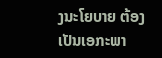ງນະໂຍບາຍ ຕ້ອງເປັນເອກະພາ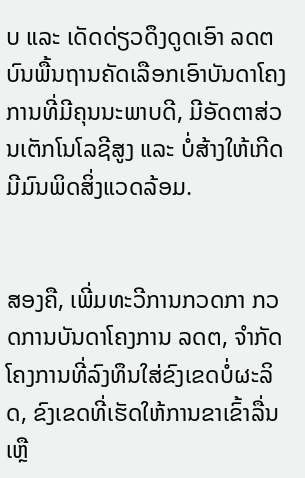ບ ແລະ ເດັດດ່ຽວດຶງດູດເອົາ ລດຕ ບົນພື້ນຖານຄັດເລືອກເອົາບັນດາໂຄງການທີ່ມີຄຸນນະພາບດີ, ມີອັດຕາສ່ວນເຕັກໂນໂລຊີສູງ ແລະ ບໍ່ສ້າງໃຫ້ເກີດມີມົນພິດສິ່ງແວດລ້ອມ.


ສອງຄື, ເພີ່ມທະວີການກວດກາ ກວດການບັນດາໂຄງການ ລດຕ, ຈຳກັດໂຄງການທີ່ລົງທຶນໃສ່ຂົງເຂດບໍ່ຜະລິດ, ຂົງເຂດທີ່ເຮັດໃຫ້ການຂາເຂົ້າລື່ນເຫຼື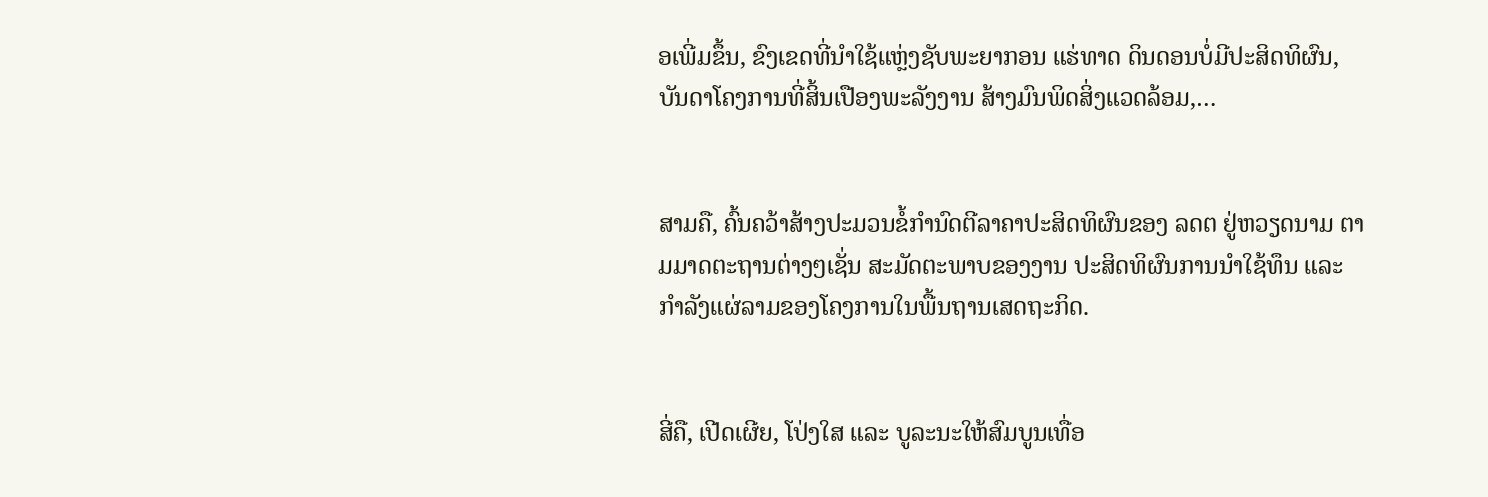ອເພີ່ມຂຶ້ນ, ຂົງເຂດທີ່ນຳໃຊ້ແຫຼ່ງຊັບພະຍາກອນ ແຮ່ທາດ ດິນດອນບໍ່ມີປະສິດທິຜົນ, ບັນດາໂຄງການທີ່ສິ້ນເປືອງພະລັງງານ ສ້າງມົນພິດສິ່ງແວດລ້ອມ,…


ສາມຄື, ຄົ້ນຄວ້າສ້າງປະມວນຂໍ້ກຳນົດຕີລາຄາປະສິດທິຜົນຂອງ ລດຕ ຢູ່ຫວຽດນາມ ຕາມມາດຕະຖານຕ່າງໆເຊັ່ນ ສະມັດຕະພາບຂອງງານ ປະສິດທິຜົນການນຳໃຊ້ທຶນ ແລະ ກຳລັງແຜ່ລາມຂອງໂຄງການໃນພື້ນຖານເສດຖະກິດ.


ສີ່ຄື, ເປີດເຜີຍ, ໂປ່ງໃສ ແລະ ບູລະນະໃຫ້ສົມບູນເທື່ອ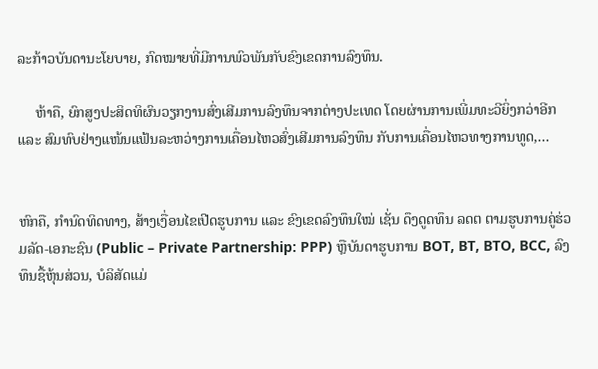ລະກ້າວບັນດານະໂຍບາຍ, ກົດໝາຍທີ່ມີການພົວພັນກັບຂົງເຂດການລົງທຶນ.

     ຫ້າຄື, ຍົກສູງປະສິດທິຜົນວຽກງານສົ່ງເສີມການລົງທຶນຈາກຕ່າງປະເທດ ໂດຍຜ່ານການເພີ່ມທະວີຍິ່ງກວ່າອີກ ແລະ ສົມທົບຢ່າງແໜ້ນແຟ້ນລະຫວ່າງການເຄື່ອນໄຫວສົ່ງເສີມການລົງທຶນ ກັບການເຄື່ອນໄຫວທາງການທູດ,...


ຫົກຄື, ກຳນົດທິດທາງ, ສ້າງເງື່ອນໄຂເປີດຮູບການ ແລະ ຂົງເຂດລົງທຶນໃໝ່ ເຊັ່ນ ດຶງດູດທຶນ ລດຕ ຕາມຮູບການຄູ່ຮ່ວມລັດ-ເອກະຊົນ (Public – Private Partnership: PPP) ຫຼືບັນດາຮູບການ BOT, BT, BTO, BCC, ລົງທຶນຊື້ຫຸ້ນສ່ວນ, ບໍລິສັດແມ່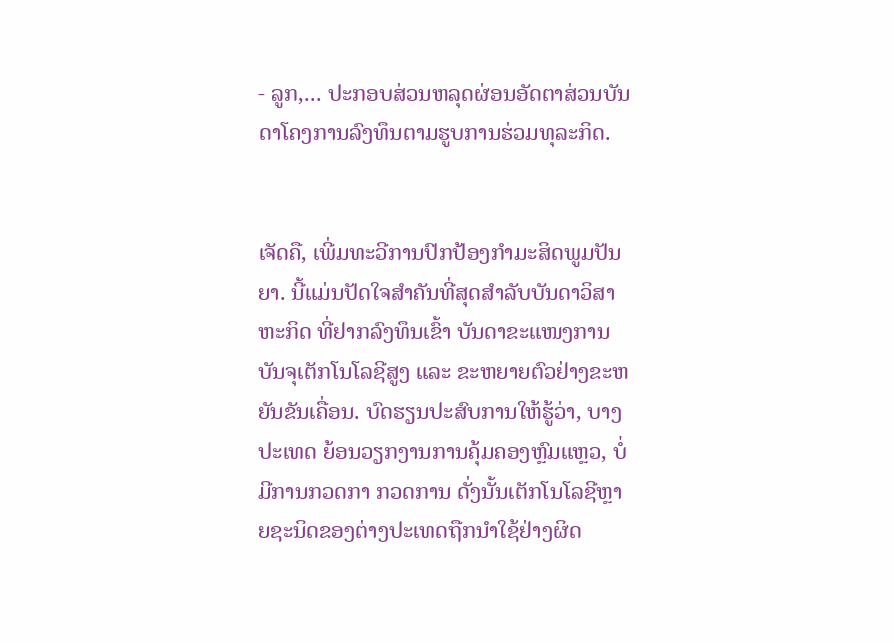- ລູກ,... ປະກອບສ່ວນຫລຸດຜ່ອນອັດຕາສ່ວນບັນດາໂຄງການລົງທຶນຕາມຮູບການຮ່ວມທຸລະກິດ.


ເຈັດຄື, ເພີ່ມທະວີການປົກປ້ອງກຳມະສິດພູມປັນຍາ. ນີ້ແມ່ນປັດໃຈສຳຄັນທີ່ສຸດສຳລັບບັນດາວິສາຫະກິດ ທີ່ຢາກລົງທຶນເຂົ້າ ບັນດາຂະແໜງການບັນຈຸເຕັກໂນໂລຊີສູງ ແລະ ຂະຫຍາຍຕົວຢ່າງຂະຫຍັນຂັນເຄື່ອນ. ບົດຮຽນປະສົບການໃຫ້ຮູ້ວ່າ, ບາງປະເທດ ຍ້ອນວຽກງານການຄຸ້ມຄອງຫຼົມແຫຼວ, ບໍ່ມີການກວດກາ ກວດການ ດັ່ງນັ້ນເຕັກໂນໂລຊີຫຼາຍຊະນິດຂອງຕ່າງປະເທດຖືກນຳໃຊ້ຢ່າງຜິດ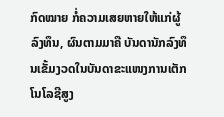ກົດໝາຍ ກໍ່ຄວາມເສຍຫາຍໃຫ້ແກ່ຜູ້ລົງທຶນ, ຜົນຕາມມາຄື ບັນດານັກລົງທຶນເຂັ້ມງວດໃນບັນດາຂະແໜງການເຕັກໂນໂລຊີສູງ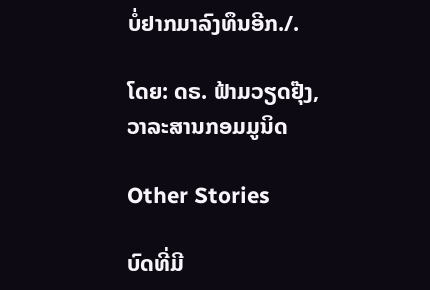ບໍ່ຢາກມາລົງທຶນອີກ./.

ໂດຍ: ດຣ. ຟ້າມວຽດຢຸ໊ງ, ວາລະສານກອມມູນິດ

Other Stories

ບົດທີ່ມີ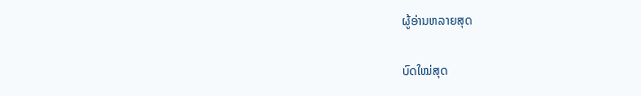ຜູ້ອ່ານຫລາຍສຸດ

ບົດໃໝ່ສຸດ